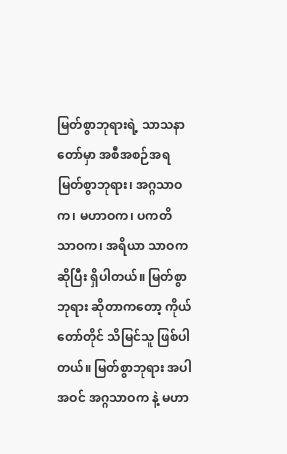မြတ်စွာဘုရားရဲ့ သာသနာတော်မှာ အစီအစဉ်အရ မြတ်စွာဘုရား၊ အဂ္ဂသာဝက၊ မဟာဝက၊ ပကတိ သာဝက၊ အရိယာ သာဝက ဆိုပြီး ရှိပါတယ်။ မြတ်စွာဘုရား ဆိုတာကတော့ ကိုယ်တော်တိုင် သိမြင်သူ ဖြစ်ပါတယ်။ မြတ်စွာဘုရား အပါအဝင် အဂ္ဂသာဝက နဲ့ မဟာ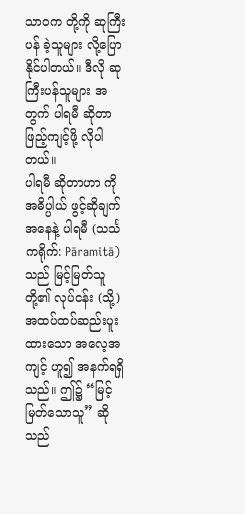သာဝက တို့ကို ဆုကြီးပန် ခဲ့သူများ လို့ပြောနိုင်ပါတယ်။ ဒီလို ဆုကြီးပန်သူများ အတွက် ပါရမီ ဆိုတာ ဖြည့်ကျင့်ဖို့ လိုပါတယ်။
ပါရမီ ဆိုတာဟာ ကို အဓိပ္ပါယ် ဖွင့်ဆိုချက် အနေနဲ့ ပါရမီ (သင်္သကရိုက်: Pāramitā) သည် မြင့်မြတ်သူတို့၏ လုပ်ငန်း (သို့) အထပ်ထပ်ဆည်းပူးထားသော အလေ့အကျင့် ဟူ၍ အနက်ရရှိသည်။ ဤ၌ “မြင့်မြတ်သောသူ” ဆိုသည်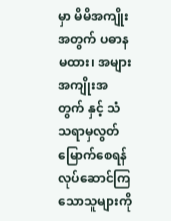မှာ မိမိအကျိုးအတွက် ပဓာနမထား၊ အများအကျိုးအတွက် နှင့် သံသရာမှလွတ်မြောက်စေရန် လုပ်ဆောင်ကြသောသူများကို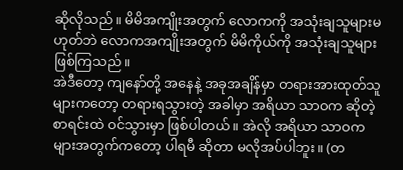ဆိုလိုသည်။ မိမိအကျိုးအတွက် လောကကို အသုံးချသူများမဟုတ်ဘဲ လောကအကျိုးအတွက် မိမိကိုယ်ကို အသုံးချသူများဖြစ်ကြသည်။
အဲဒီတော့ ကျနော်တို့ အနေနဲ့ အခုအချိန်မှာ တရားအားထုတ်သူများကတော့ တရားရသွားတဲ့ အခါမှာ အရိယာ သာဝက ဆိုတဲ့ စာရင်းထဲ ဝင်သွားမှာ ဖြစ်ပါတယ်။ အဲလို အရိယာ သာဝက များအတွက်ကတော့ ပါရမီ ဆိုတာ မလိုအပ်ပါဘူး။ (တ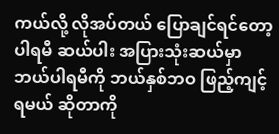ကယ်လို့ လိုအပ်တယ် ပြောချင်ရင်တော့ ပါရမီ ဆယ်ပါး အပြားသုံးဆယ်မှာ ဘယ်ပါရမီကို ဘယ်နှစ်ဘဝ ဖြည့်ကျင့်ရမယ် ဆိုတာကို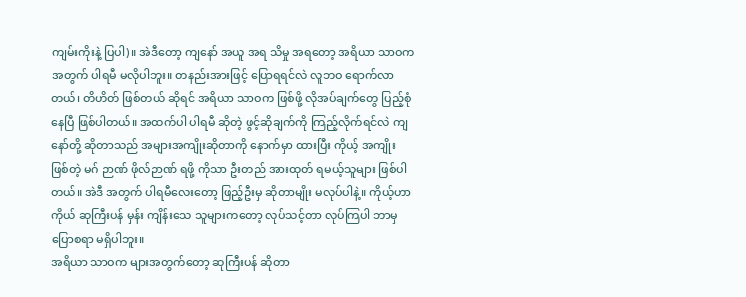ကျမ်းကိုးနဲ့ ပြပါ)။ အဲဒီတော့ ကျနော် အယူ အရ သိမှု အရတော့ အရိယာ သာဝက အတွက် ပါရမီ မလိုပါဘူး။ တနည်းအားဖြင့် ပြောရရင်လဲ လူဘဝ ရောက်လာတယ်၊ တိဟိတ် ဖြစ်တယ် ဆိုရင် အရိယာ သာဝက ဖြစ်ဖို့ လိုအပ်ချက်တွေ ပြည့်စုံနေပြီ ဖြစ်ပါတယ်။ အထက်ပါ ပါရမီ ဆိုတဲ့ ဖွင့်ဆိုချက်ကို ကြည့်လိုက်ရင်လဲ ကျနော်တို့ ဆိုတာသည် အများအကျိုးဆိုတာကို နောက်မှာ ထားပြီး ကိုယ့် အကျိုး ဖြစ်တဲ့ မဂ် ဉာဏ် ဖိုလ်ဉာဏ် ရဖို့ ကိုသာ ဦးတည် အားထုတ် ရမယ့်သူများ ဖြစ်ပါတယ်။ အဲဒီ အတွက် ပါရမီလေးတော့ ဖြည့်ဦးမှ ဆိုတာမျိုး မလုပ်ပါနဲ့။ ကိုယ့်ဟာကိုယ် ဆုကြီးပန် မှန်း ကျိန်းသေ သူများကတော့ လုပ်သင့်တာ လုပ်ကြပါ ဘာမှ ပြောစရာ မရှိပါဘူး။
အရိယာ သာဝက များအတွက်တော့ ဆုကြီးပန် ဆိုတာ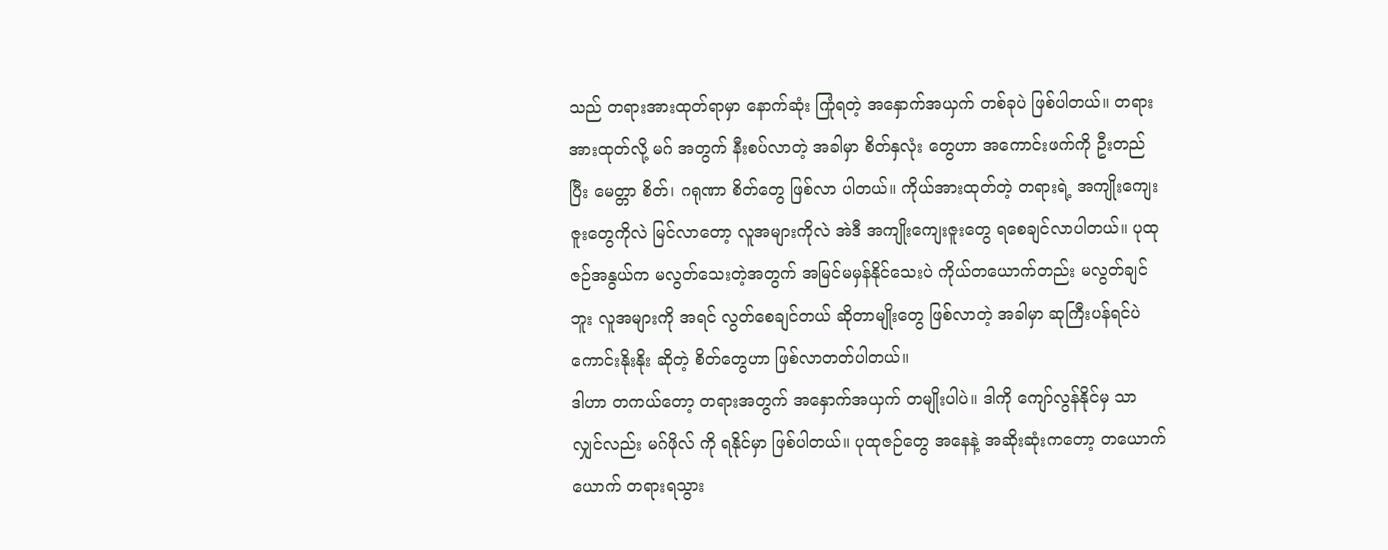သည် တရားအားထုတ်ရာမှာ နောက်ဆုံး ကြုံရတဲ့ အနှောက်အယှက် တစ်ခုပဲ ဖြစ်ပါတယ်။ တရားအားထုတ်လို့ မဂ် အတွက် နီးစပ်လာတဲ့ အခါမှာ စိတ်နှလုံး တွေဟာ အကောင်းဖက်ကို ဦးတည်ပြီး မေတ္တာ စိတ်၊ ဂရုဏာ စိတ်တွေ ဖြစ်လာ ပါတယ်။ ကိုယ်အားထုတ်တဲ့ တရားရဲ့ အကျိုးကျေးဇူးတွေကိုလဲ မြင်လာတော့ လူအများကိုလဲ အဲဒီ အကျိုးကျေးဇူးတွေ ရစေချင်လာပါတယ်။ ပုထုဇဉ်အနွယ်က မလွတ်သေးတဲ့အတွက် အမြင်မမှန်နိုင်သေးပဲ ကိုယ်တယောက်တည်း မလွတ်ချင်ဘူး လူအများကို အရင် လွတ်စေချင်တယ် ဆိုတာမျိုးတွေ ဖြစ်လာတဲ့ အခါမှာ ဆုကြီးပန်ရင်ပဲ ကောင်းနိုးနိုး ဆိုတဲ့ စိတ်တွေဟာ ဖြစ်လာတတ်ပါတယ်။
ဒါဟာ တကယ်တော့ တရားအတွက် အနှောက်အယှက် တမျိုးပါပဲ။ ဒါကို ကျော်လွန်နိုင်မှ သာလျှင်လည်း မဂ်ဖိုလ် ကို ရနိုင်မှာ ဖြစ်ပါတယ်။ ပုထုဇဉ်တွေ အနေနဲ့ အဆိုးဆုံးကတော့ တယောက်ယောက် တရားရသွား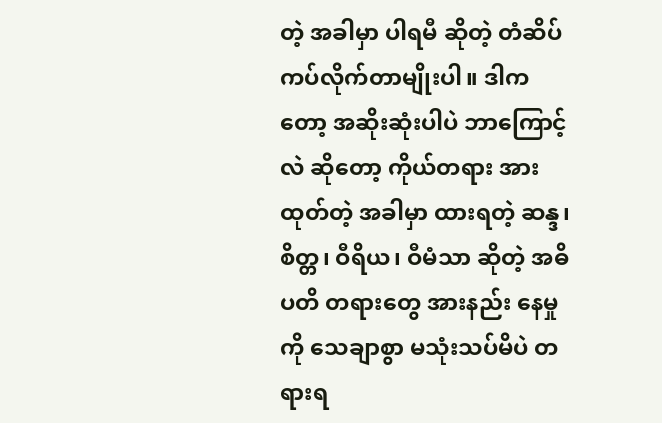တဲ့ အခါမှာ ပါရမီ ဆိုတဲ့ တံဆိပ် ကပ်လိုက်တာမျိုးပါ။ ဒါကတော့ အဆိုးဆုံးပါပဲ ဘာကြောင့်လဲ ဆိုတော့ ကိုယ်တရား အားထုတ်တဲ့ အခါမှာ ထားရတဲ့ ဆန္ဒ၊ စိတ္တ၊ ဝီရိယ၊ ဝီမံသာ ဆိုတဲ့ အဓိပတိ တရားတွေ အားနည်း နေမှုကို သေချာစွာ မသုံးသပ်မိပဲ တရားရ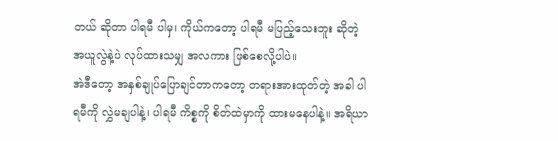တယ် ဆိုတာ ပါရမီ ပါမှ၊ ကိုယ်ကတော့ ပါရမီ မပြည့်သေးဘူး ဆိုတဲ့ အယူလွဲနဲ့ပဲ လုပ်ထားသမျှ အလကား ဖြစ်စေလို့ပါပဲ။
အဲဒီတော့ အနှစ်ချုပ်ပြောချင်တာကတော့ တရားအားထုတ်တဲ့ အခါ ပါရမီကို လွှဲမချပါနဲ့၊ ပါရမီ ကိစ္စကို စိတ်ထဲမှာကို ထားမနေပါနဲ့။ အရိယာ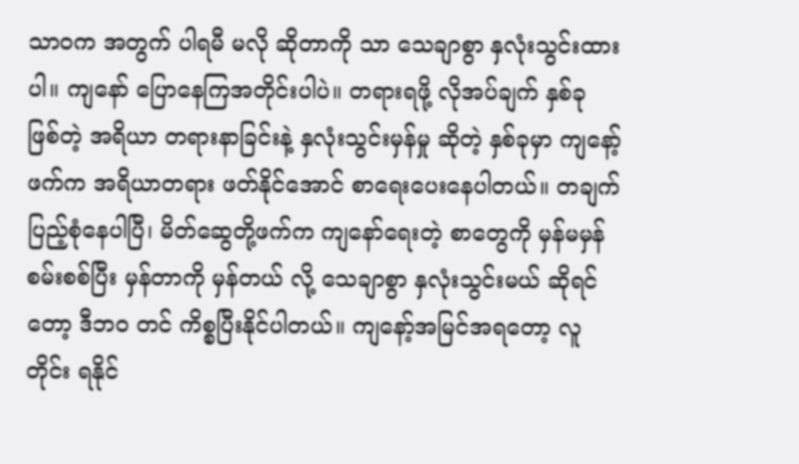သာဝက အတွက် ပါရမီ မလို ဆိုတာကို သာ သေချာစွာ နှလုံးသွင်းထားပါ။ ကျနော် ပြောနေကြအတိုင်းပါပဲ။ တရားရဖို့ လိုအပ်ချက် နှစ်ခု ဖြစ်တဲ့ အရိယာ တရားနာခြင်းနဲ့ နှလုံးသွင်းမှန်မှု ဆိုတဲ့ နှစ်ခုမှာ ကျနော့်ဖက်က အရိယာတရား ဖတ်နိုင်အောင် စာရေးပေးနေပါတယ်။ တချက် ပြည့်စုံနေပါပြီ၊ မိတ်ဆွေတို့ဖက်က ကျနော်ရေးတဲ့ စာတွေကို မှန်မမှန် စမ်းစစ်ပြီး မှန်တာကို မှန်တယ် လို့ သေချာစွာ နှလုံးသွင်းမယ် ဆိုရင်တော့ ဒီဘဝ တင် ကိစ္စပြီးနိုင်ပါတယ်။ ကျနော့်အမြင်အရတော့ လူတိုင်း ရနိုင်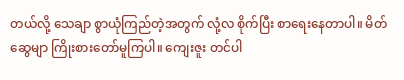တယ်လို့ သေချာ စွာယုံကြည်တဲ့အတွက် လုံ့လ စိုက်ပြီး စာရေးနေတာပါ။ မိတ်ဆွေမျာ ကြိုးစားတော်မူကြပါ။ ကျေးဇူး တင်ပါ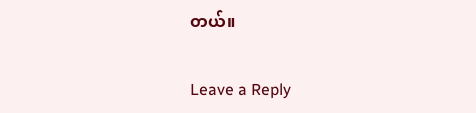တယ်။

Leave a Reply